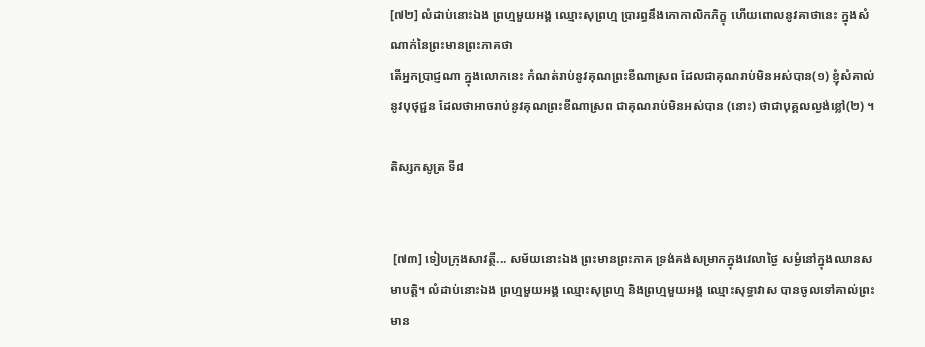[៧២] លំដាប់នោះឯង ព្រហ្មមួយអង្គ ឈ្មោះសុព្រហ្ម ប្រារព្ធនឹងកោកាលិកភិក្ខុ ហើយពោលនូវគាថានេះ ក្នុងសំណាក់នៃព្រះមានព្រះភាគថា
តើអ្នកប្រាជ្ញណា ក្នុងលោកនេះ កំណត់រាប់នូវគុណព្រះខីណាស្រព ដែលជាគុណរាប់មិនអស់បាន(១) ខ្ញុំសំគាល់នូវបុថុជ្ជន ដែលថាអាចរាប់នូវគុណព្រះខីណាស្រព ជាគុណរាប់មិនអស់បាន (នោះ) ថាជាបុគ្គលល្ងង់ខ្លៅ(២) ។

តិស្សកសូត្រ ទី៨


 [៧៣] ទៀបក្រុងសាវត្ថី... សម័យនោះឯង ព្រះមានព្រះភាគ ទ្រង់គង់សម្រាកក្នុងវេលាថ្ងៃ សម្ងំនៅក្នុងឈានសមាបត្តិ។ លំដាប់នោះឯង ព្រហ្មមួយអង្គ ឈ្មោះសុព្រហ្ម និងព្រហ្មមួយអង្គ ឈ្មោះសុទ្ធាវាស បានចូលទៅគាល់ព្រះមាន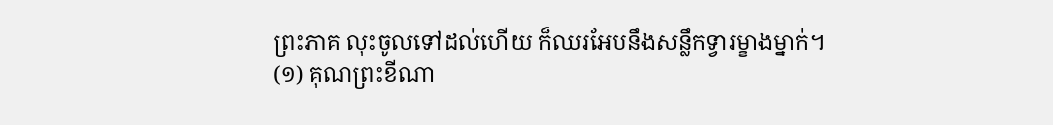ព្រះភាគ លុះចូលទៅដល់ហើយ ក៏ឈរអែបនឹងសន្លឹកទ្វារម្ខាងម្នាក់។
(១) គុណព្រះខីណា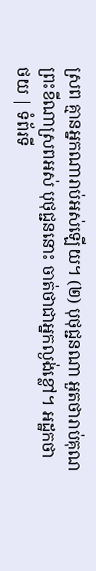ស្រព គ្មានអ្នកណារាប់អស់ឡើយ។ (២) បុថុជ្ជនណា អួតថារាប់គុណព្រះខីណាស្រពអស់ បុថុជ្ជននោះ ចាត់ថាជាអ្នកល្ងង់ខ្លៅ។ អដ្ឋកថា
ថយ | ទំព័រទី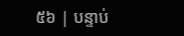៥៦ | បន្ទាប់